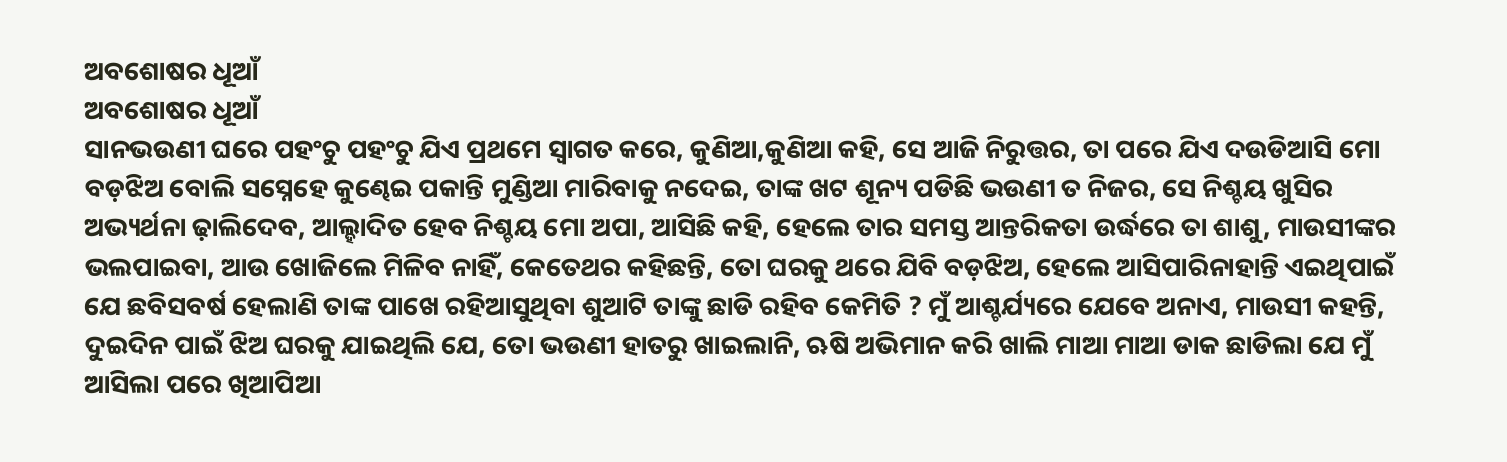ଅବଶୋଷର ଧୂଆଁ
ଅବଶୋଷର ଧୂଆଁ
ସାନଭଉଣୀ ଘରେ ପହଂଚୁ ପହଂଚୁ ଯିଏ ପ୍ରଥମେ ସ୍ୱାଗତ କରେ, କୁଣିଆ,କୁଣିଆ କହି, ସେ ଆଜି ନିରୁତ୍ତର, ତା ପରେ ଯିଏ ଦଉଡିଆସି ମୋ ବଡ଼ଝିଅ ବୋଲି ସସ୍ନେହେ କୁଣ୍ଢେଇ ପକାନ୍ତି ମୁଣ୍ଡିଆ ମାରିବାକୁ ନଦେଇ, ତାଙ୍କ ଖଟ ଶୂନ୍ୟ ପଡିଛି ଭଉଣୀ ତ ନିଜର, ସେ ନିଶ୍ଚୟ ଖୁସିର ଅଭ୍ୟର୍ଥନା ଢ଼ାଲିଦେବ, ଆଲ୍ହାଦିତ ହେବ ନିଶ୍ଚୟ ମୋ ଅପା, ଆସିଛି କହି, ହେଲେ ତାର ସମସ୍ତ ଆନ୍ତରିକତା ଉର୍ଦ୍ଧରେ ତା ଶାଶୁ, ମାଉସୀଙ୍କର ଭଲପାଇବା, ଆଉ ଖୋଜିଲେ ମିଳିବ ନାହିଁ, କେତେଥର କହିଛନ୍ତି, ତୋ ଘରକୁ ଥରେ ଯିବି ବଡ଼ଝିଅ, ହେଲେ ଆସିପାରିନାହାନ୍ତି ଏଇଥିପାଇଁ ଯେ ଛବିସବର୍ଷ ହେଲାଣି ତାଙ୍କ ପାଖେ ରହିଆସୁଥିବା ଶୁଆଟି ତାଙ୍କୁ ଛାଡି ରହିବ କେମିତି ? ମୁଁ ଆଶ୍ଚର୍ଯ୍ୟରେ ଯେବେ ଅନାଏ, ମାଉସୀ କହନ୍ତି, ଦୁଇଦିନ ପାଇଁ ଝିଅ ଘରକୁ ଯାଇଥିଲି ଯେ, ତୋ ଭଉଣୀ ହାତରୁ ଖାଇଲାନି, ଋଷି ଅଭିମାନ କରି ଖାଲି ମାଆ ମାଆ ଡାକ ଛାଡିଲା ଯେ ମୁଁ ଆସିଲା ପରେ ଖିଆପିଆ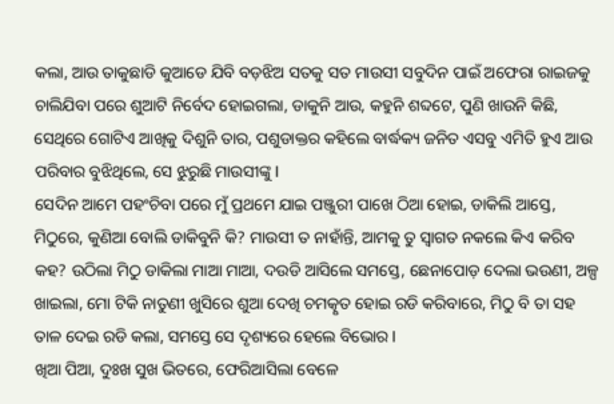କଲା, ଆଉ ତାକୁଛାଡି କୁଆଡେ ଯିବି ବଡ଼ଝିଅ ସତକୁ ସତ ମାଉସୀ ସବୁଦିନ ପାଇଁ ଅଫେରା ରାଇଜକୁ ଚାଲିଯିବା ପରେ ଶୁଆଟି ନିର୍ବେଦ ହୋଇଗଲା, ଡାକୁନି ଆଉ, କହୁନି ଶବ୍ଦଟେ, ପୁଣି ଖାଉନି କିଛି, ସେଥିରେ ଗୋଟିଏ ଆଖିକୁ ଦିଶୁନି ତାର, ପଶୁଡାକ୍ତର କହିଲେ ବାର୍ଦ୍ଧକ୍ୟ ଜନିତ ଏସବୁ ଏମିତି ହୁଏ ଆଉ ପରିବାର ବୁଝିଥିଲେ, ସେ ଝୁରୁଛି ମାଉସୀଙ୍କୁ l
ସେଦିନ ଆମେ ପହଂଚିବା ପରେ ମୁଁ ପ୍ରଥମେ ଯାଇ ପଞ୍ଜୁରୀ ପାଖେ ଠିଆ ହୋଇ, ଡାକିଲି ଆସ୍ତେ, ମିଠୁରେ, କୁଣିଆ ବୋଲି ଡାକିବୁନି କି? ମାଉସୀ ତ ନାହାଁନ୍ତି, ଆମକୁ ତୁ ସ୍ୱାଗତ ନକଲେ କିଏ କରିବ କହ? ଉଠିଲା ମିଠୁ ଡାକିଲା ମାଆ ମାଆ, ଦଉଡି ଆସିଲେ ସମସ୍ତେ, ଛେନାପୋଡ଼ ଦେଲା ଭଉଣୀ, ଅଳ୍ପ ଖାଇଲା, ମୋ ଟିକି ନାତୁଣୀ ଖୁସିରେ ଶୁଆ ଦେଖି ଚମତ୍କୃତ ହୋଇ ରଡି କରିବାରେ, ମିଠୁ ବି ତା ସହ ତାଳ ଦେଇ ରଡି କଲା, ସମସ୍ତେ ସେ ଦୃଶ୍ୟରେ ହେଲେ ବିଭୋର l
ଖିଆ ପିଆ, ଦୁଃଖ ସୁଖ ଭିତରେ, ଫେରିଆସିଲା ବେଳେ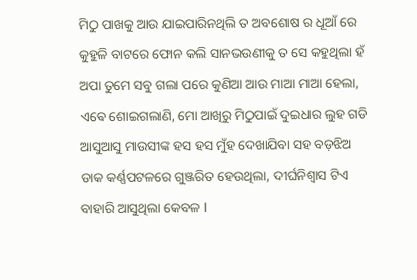ମିଠୁ ପାଖକୁ ଆଉ ଯାଇପାରିନଥିଲି ତ ଅବଶୋଷ ର ଧୂଆଁ ରେ କୁହୁଳି ବାଟରେ ଫୋନ କଲି ସାନଭଉଣୀକୁ ତ ସେ କହୁଥିଲା ହଁ ଅପା ତୁମେ ସବୁ ଗଲା ପରେ କୁଣିଆ ଆଉ ମାଆ ମାଆ ହେଲା, ଏଵେ ଶୋଇଗଲାଣି, ମୋ ଆଖିରୁ ମିଠୁପାଇଁ ଦୁଇଧାର ଲୁହ ଗଡି ଆସୁଆସୁ ମାଉସୀଙ୍କ ହସ ହସ ମୁଁହ ଦେଖାଯିବା ସହ ବଡ଼ଝିଅ ଡାକ କର୍ଣ୍ଣପଟଳରେ ଗୁଞ୍ଜରିତ ହେଉଥିଲା, ଦୀର୍ଘନିଶ୍ବାସ ଟିଏ ବାହାରି ଆସୁଥିଲା କେବଳ l